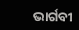ଭାର୍ଗବୀ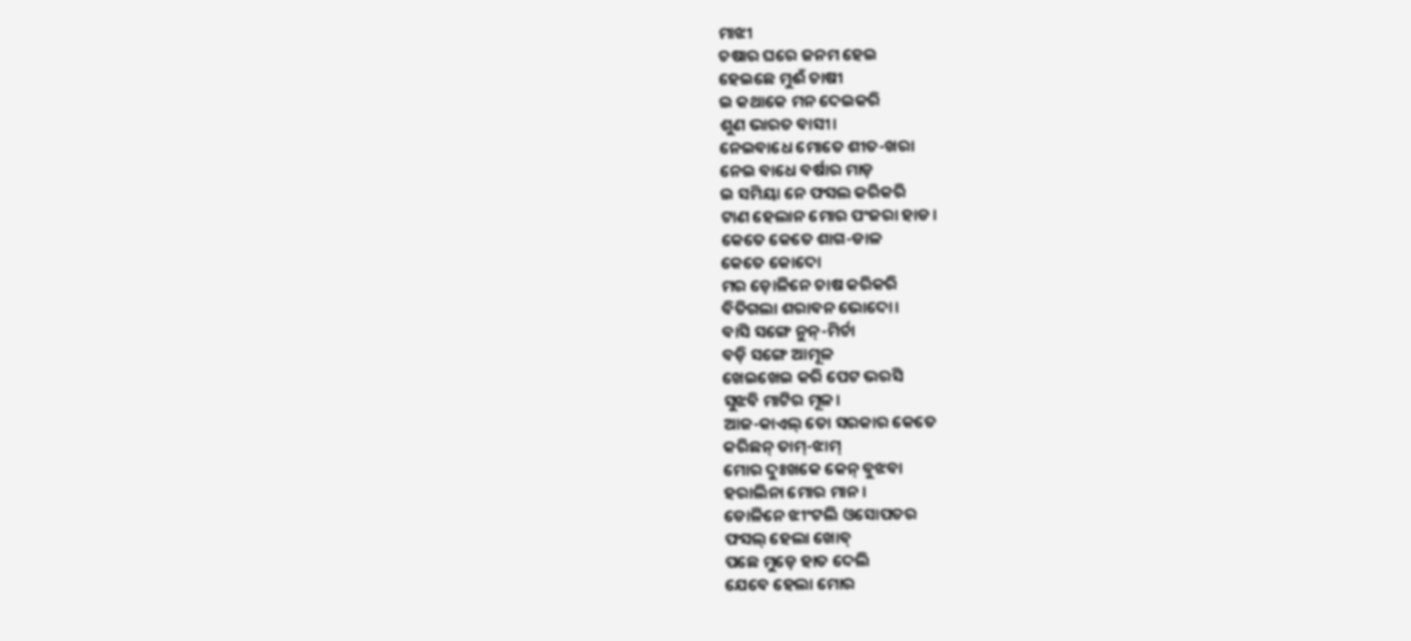ମାଝୀ
ଚଷାର ଘରେ ଜନମ ହେଇ
ହେଇଛେ ମୁଈଁ ଚାଷୀ
ଇ କଥାକେ ମନ ଦେଇକରି
ଶୁଣ ଭାରତ ବାସୀ।
ନେଇବାଧେ ମୋତେ ଶୀତ-ଖରା
ନେଇ ବାଧେ ବର୍ଷାର ମାଡ଼
ଇ ସମିୟା ନେ ଫସଲ କରିକରି
ଟାଣ ହେଲାନ ମୋର ପଂଜରା ହାଡ।
କେତେ କେତେ ଶାଗ-ଡାଳ
କେତେ କୋଦୋ
ମର ଡ଼ୋଳିନେ ଚାଷ କରିକରି
ବିତିଗଲା ଶରାବନ ଭୋଦୋ।
ବାସି ସଙ୍ଗେ ନୁନ୍-ମିର୍ଚା
ବଡ଼ି ସଙ୍ଗେ ଆମୂଳ
ଖେଇଖେଇ କରି ପେଟ ଭରସି
ସୁଝବି ମାଟିର ମୂଳ।
ଆଜ-କାଏଲ୍ ତୋ ସରକାର କେତେ
କରିଛନ୍ ତାମ୍-ଝାମ୍
ମୋର ଦୁଃଖକେ କେନ୍ ବୁଝବା
ହରାଲିନା ମୋର ମାନ।
ଡୋଳିନେ ଝୀଂଟଲି ଓସୋପତର
ଫସଲ୍ ହେଲା ଖୋବ୍
ପଛେ ମୁଡ଼େ ହାତ ଦେଲି
ଯେବେ ହେଲା ମୋର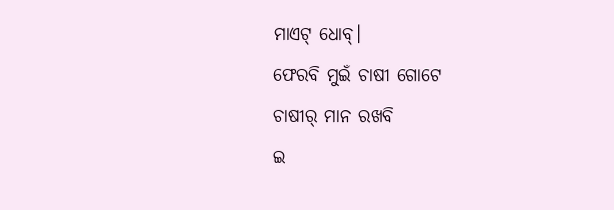ମାଏଟ୍ ଧୋବ୍।
ଫେରବି ମୁଇଁ ଚାଷୀ ଗୋଟେ
ଚାଷୀର୍ ମାନ ରଖବି
ଇ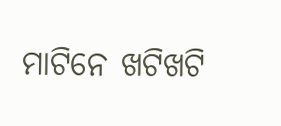ମାଟିନେ ଖଟିଖଟି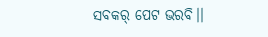ସବକର୍ ପେଟ ଭରବି।।